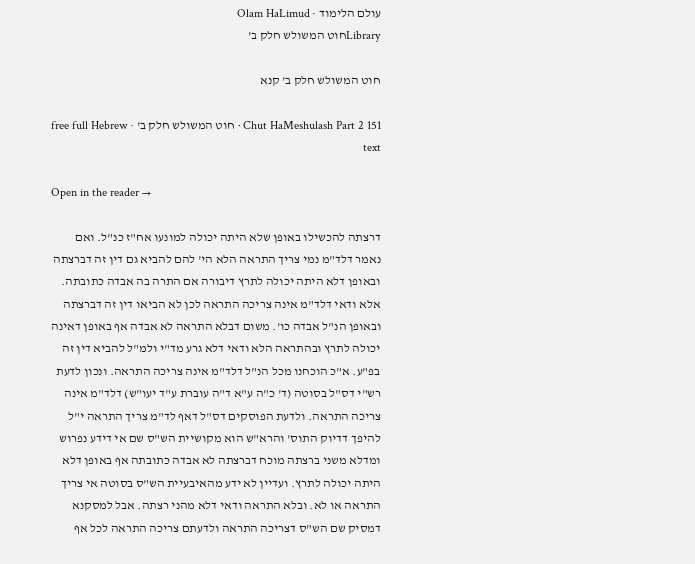עולם הלימוד · Olam HaLimud
Libraryחוט המשולש חלק ב'

חוט המשולש חלק ב' קנא

Chut HaMeshulash Part 2 151 · חוט המשולש חלק ב' · free full Hebrew text

Open in the reader →

דרצתה להכשילו באופן שלא היתה יכולה למונעו אח"ז כנ"ל. ואם נאמר דלד"מ נמי צריך התראה הלא הי' להם להביא גם דין זה דברצתה ובאופן דלא היתה יכולה לתרץ דיבורה אם התרה בה אבדה כתובתה. אלא ודאי דלד"מ אינה צריכה התראה לכן לא הביאו דין זה דברצתה ובאופן הנ"ל אבדה כו'. משום דבלא התראה לא אבדה אף באופן דאינה יכולה לתרץ ובהתראה הלא ודאי דלא גרע מד"י ולמ"ל להביא דין זה בפ"ע. א"כ הוכחנו מכל הנ"ל דלד"מ אינה צריכה התראה. ונכון לדעת רש"י דס"ל בסוטה (ד' כ"ה ע"א ד"ה עוברת ע"ד יעו"ש) דלד"מ אינה צריכה התראה. ולדעת הפוסקים דס"ל דאף לד"מ צריך התראה י"ל להיפך דדיוק התוס' והרא"ש הוא מקושיית הש"ס שם אי דידע נפרוש ומדלא משני ברצתה מוכח דברצתה לא אבדה כתובתה אף באופן דלא היתה יכולה לתרץ. ועדיין לא ידע מהאיבעיית הש"ס בסוטה אי צריך התראה או לא. ובלא התראה ודאי דלא מהני רצתה. אבל למסקנא דמסיק שם הש"ס דצריכה התראה ולדעתם צריכה התראה לכל אף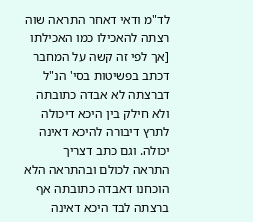לד"מ ודאי דאחר התראה שוה רצתה להאכילו כמו האכילתו [אך לפי זה קשה על המחבר דכתב בפשיטות בסי' הנ"ל דברצתה לא אבדה כתובתה ולא חילק בין היכא דיכולה לתרץ דיבורה להיכא דאינה יכולה. וגם כתב דצריך התראה לכולם ובהתראה הלא הוכחנו דאבדה כתובתה אף ברצתה לבד היכא דאינה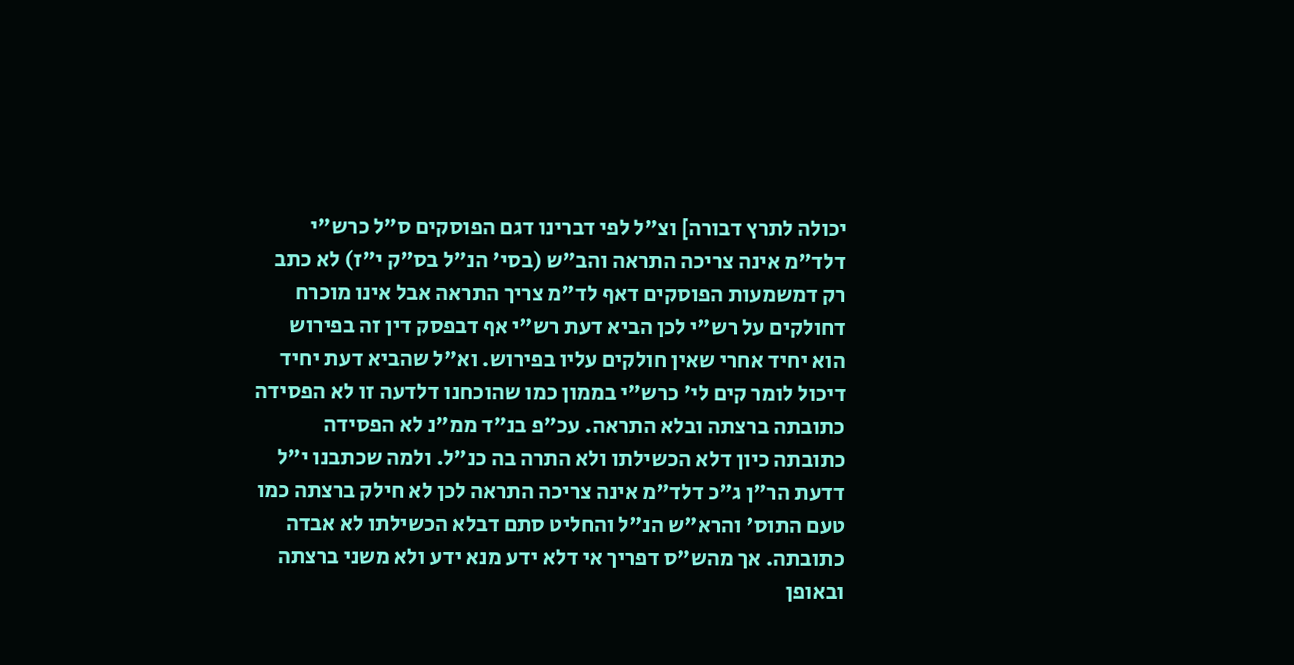יכולה לתרץ דבורה] וצ"ל לפי דברינו דגם הפוסקים ס"ל כרש"י דלד"מ אינה צריכה התראה והב"ש (בסי' הנ"ל בס"ק י"ז) לא כתב רק דמשמעות הפוסקים דאף לד"מ צריך התראה אבל אינו מוכרח דחולקים על רש"י לכן הביא דעת רש"י אף דבפסק דין זה בפירוש הוא יחיד אחרי שאין חולקים עליו בפירוש. וא"ל שהביא דעת יחיד דיכול לומר קים לי' כרש"י בממון כמו שהוכחנו דלדעה זו לא הפסידה כתובתה ברצתה ובלא התראה. עכ"פ בנ"ד ממ"נ לא הפסידה כתובתה כיון דלא הכשילתו ולא התרה בה כנ"ל. ולמה שכתבנו י"ל דדעת הר"ן ג"כ דלד"מ אינה צריכה התראה לכן לא חילק ברצתה כמו טעם התוס' והרא"ש הנ"ל והחליט סתם דבלא הכשילתו לא אבדה כתובתה. אך מהש"ס דפריך אי דלא ידע מנא ידע ולא משני ברצתה ובאופן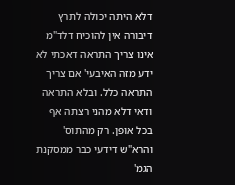דלא היתה יכולה לתרץ דיבורה אין להוכיח דלד"מ אינו צריך התראה דאכתי לא ידע מזה האיבעי' אם צריך התראה כלל. ובלא התראה ודאי דלא מהני רצתה אף בכל אופן. רק מהתוס' והרא"ש דידעי כבר ממסקנת הגמ'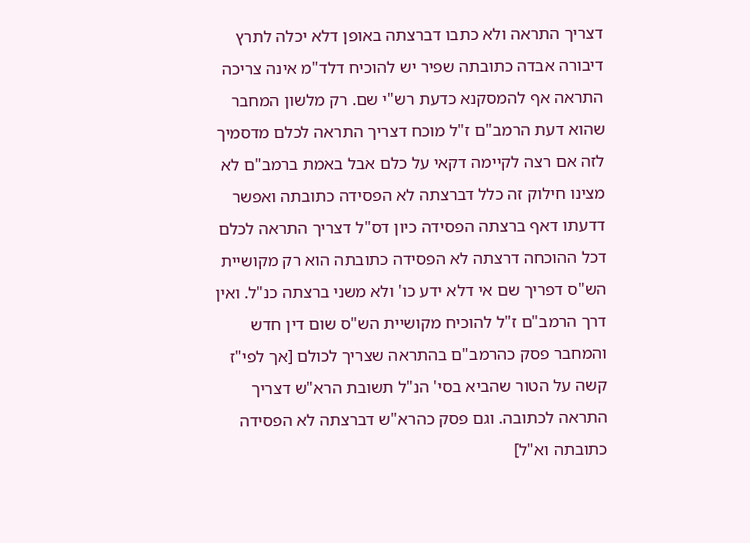דצריך התראה ולא כתבו דברצתה באופן דלא יכלה לתרץ דיבורה אבדה כתובתה שפיר יש להוכיח דלד"מ אינה צריכה התראה אף להמסקנא כדעת רש"י שם. רק מלשון המחבר שהוא דעת הרמב"ם ז"ל מוכח דצריך התראה לכלם מדסמיך לזה אם רצה לקיימה דקאי על כלם אבל באמת ברמב"ם לא מצינו חילוק זה כלל דברצתה לא הפסידה כתובתה ואפשר דדעתו דאף ברצתה הפסידה כיון דס"ל דצריך התראה לכלם דכל ההוכחה דרצתה לא הפסידה כתובתה הוא רק מקושיית הש"ס דפריך שם אי דלא ידע כו' ולא משני ברצתה כנ"ל. ואין דרך הרמב"ם ז"ל להוכיח מקושיית הש"ס שום דין חדש והמחבר פסק כהרמב"ם בהתראה שצריך לכולם [אך לפי"ז קשה על הטור שהביא בסי' הנ"ל תשובת הרא"ש דצריך התראה לכתובה. וגם פסק כהרא"ש דברצתה לא הפסידה כתובתה וא"ל]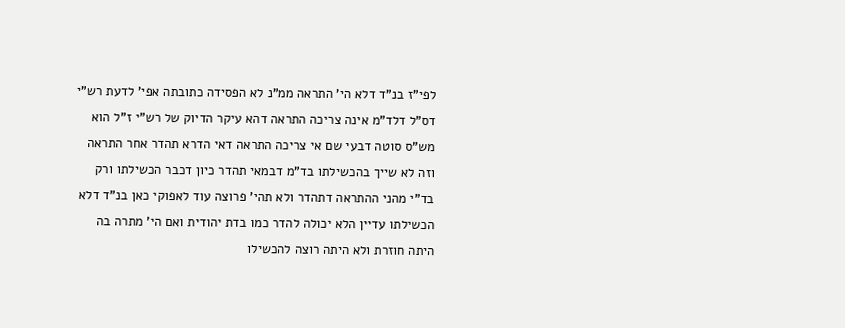לפי"ז בנ"ד דלא הי' התראה ממ"נ לא הפסידה כתובתה אפי' לדעת רש"י דס"ל דלד"מ אינה צריכה התראה דהא עיקר הדיוק של רש"י ז"ל הוא מש"ס סוטה דבעי שם אי צריכה התראה דאי הדרא תהדר אחר התראה וזה לא שייך בהכשילתו בד"מ דבמאי תהדר כיון דכבר הכשילתו ורק בד"י מהני ההתראה דתהדר ולא תהי' פרוצה עוד לאפוקי כאן בנ"ד דלא הכשילתו עדיין הלא יכולה להדר כמו בדת יהודית ואם הי' מתרה בה היתה חוזרת ולא היתה רוצה להכשילו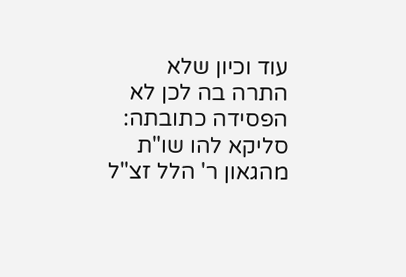עוד וכיון שלא התרה בה לכן לא הפסידה כתובתה: סליקא להו שו"ת מהגאון ר' הלל זצ"ל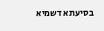בסיעתא דשמיא